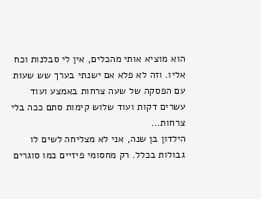הוא מוציא אותי מהכלים, אין לי סבלנות וכח אליו. וזה לא פלא אם ישנתי בערך שש שעות עם הפסקה של שעה צרחות באמצע ועוד עשרים דקות ועוד שלוש קימות סתם ככה בלי צרחות...
הילדון בן שנה, אני לא מצליחה לשים לו גבולות בכלל. רק מחסומי פיזיים כמו סוגרים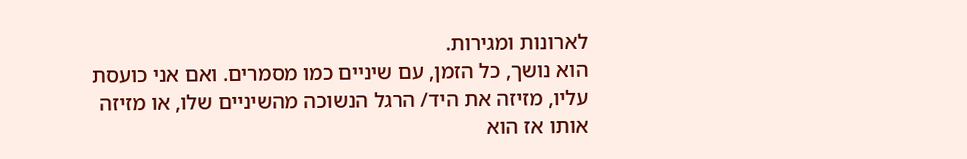לארונות ומגירות.
הוא נושך, כל הזמן, עם שיניים כמו מסמרים. ואם אני כועסת עליו, מזיזה את היד/ הרגל הנשוכה מהשיניים שלו, או מזיזה אותו אז הוא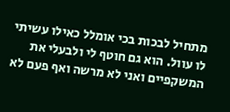מתחיל לבכות בכי אומלל כאילו עשיתי לו עוול. הוא גם חוטף לי ולבעלי את המשקפיים ואני לא מרשה ואף פעם לא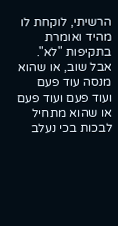הרשיתי, לוקחת לו מהיד ואומרת בתקיפות "לא". אבל שוב, או שהוא מנסה עוד פעם ועוד פעם ועוד פעם או שהוא מתחיל לבכות בכי נעלב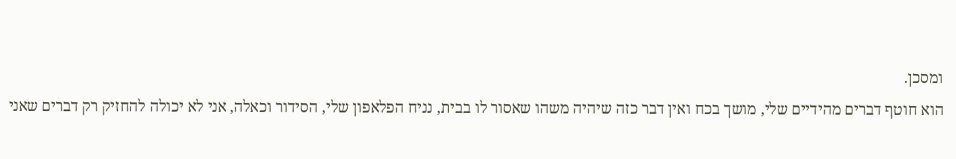ומסכן.
הוא חוטף דברים מהידיים שלי, מושך בכח ואין דבר כזה שיהיה משהו שאסור לו בבית, נניח הפלאפון שלי, הסידור וכאלה, אני לא יכולה להחזיק רק דברים שאני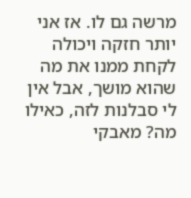מרשה גם לו. אז אני יותר חזקה ויכולה לקחת ממנו את מה שהוא מושך, אבל אין לי סבלנות לזה, כאילו מה? מאבקי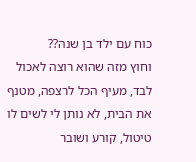כוח עם ילד בן שנה??
וחוץ מזה שהוא רוצה לאכול לבד, מעיף הכל לרצפה, מטנף את הבית, לא נותן לי לשים לו טיטול, קורע ושובר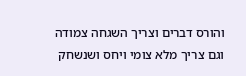והורס דברים וצריך השגחה צמודה וגם צריך מלא צומי ויחס ושנשחק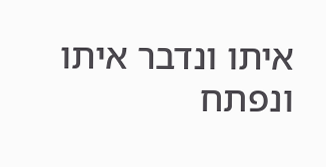איתו ונדבר איתו ונפתח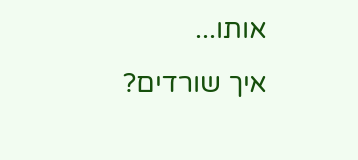אותו...
איך שורדים?